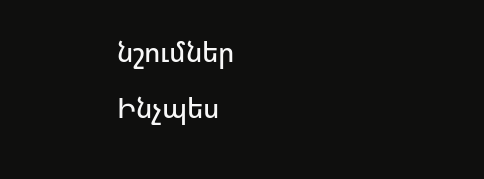նշումներ
Ինչպես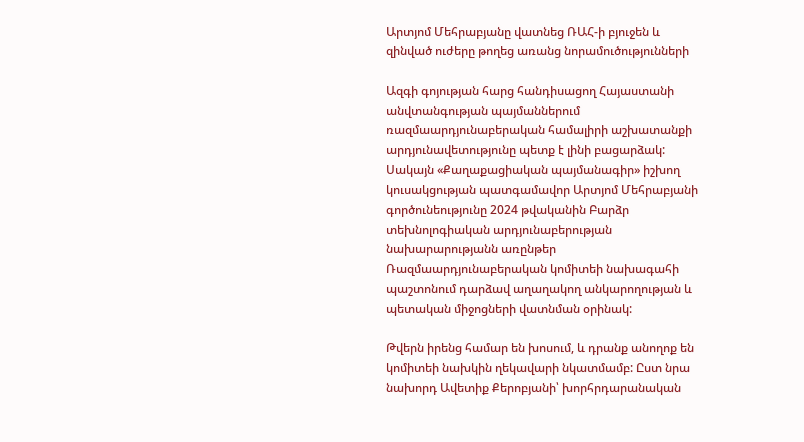Արտյոմ Մեհրաբյանը վատնեց ՌԱՀ-ի բյուջեն և զինված ուժերը թողեց առանց նորամուծությունների

Ազգի գոյության հարց հանդիսացող Հայաստանի անվտանգության պայմաններում ռազմաարդյունաբերական համալիրի աշխատանքի արդյունավետությունը պետք է լինի բացարձակ: Սակայն «Քաղաքացիական պայմանագիր» իշխող կուսակցության պատգամավոր Արտյոմ Մեհրաբյանի գործունեությունը 2024 թվականին Բարձր տեխնոլոգիական արդյունաբերության նախարարությանն առընթեր Ռազմաարդյունաբերական կոմիտեի նախագահի պաշտոնում դարձավ աղաղակող անկարողության և պետական միջոցների վատնման օրինակ:

Թվերն իրենց համար են խոսում, և դրանք անողոք են կոմիտեի նախկին ղեկավարի նկատմամբ: Ըստ նրա նախորդ Ավետիք Քերոբյանի՝ խորհրդարանական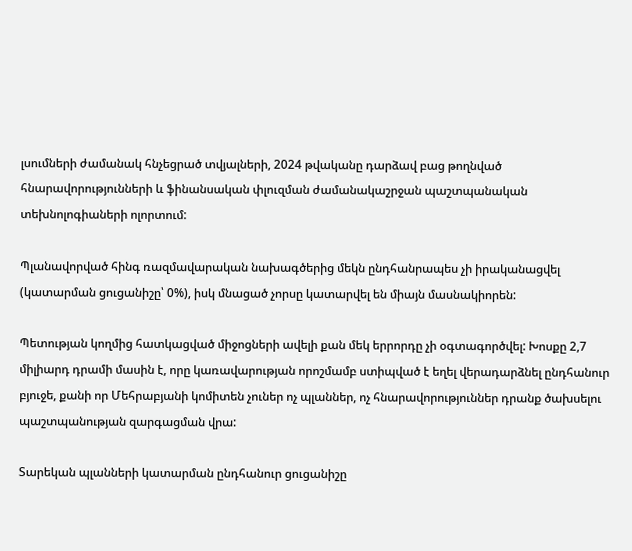լսումների ժամանակ հնչեցրած տվյալների, 2024 թվականը դարձավ բաց թողնված հնարավորությունների և ֆինանսական փլուզման ժամանակաշրջան պաշտպանական տեխնոլոգիաների ոլորտում:

Պլանավորված հինգ ռազմավարական նախագծերից մեկն ընդհանրապես չի իրականացվել (կատարման ցուցանիշը՝ 0%), իսկ մնացած չորսը կատարվել են միայն մասնակիորեն:

Պետության կողմից հատկացված միջոցների ավելի քան մեկ երրորդը չի օգտագործվել: Խոսքը 2,7 միլիարդ դրամի մասին է, որը կառավարության որոշմամբ ստիպված է եղել վերադարձնել ընդհանուր բյուջե, քանի որ Մեհրաբյանի կոմիտեն չուներ ոչ պլաններ, ոչ հնարավորություններ դրանք ծախսելու պաշտպանության զարգացման վրա:

Տարեկան պլանների կատարման ընդհանուր ցուցանիշը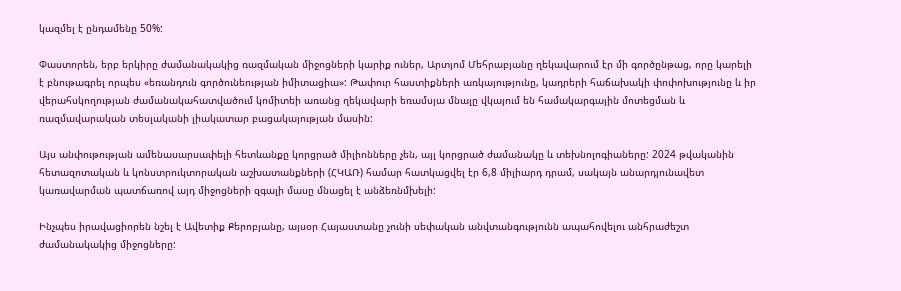կազմել է ընդամենը 50%:

Փաստորեն, երբ երկիրը ժամանակակից ռազմական միջոցների կարիք ուներ, Արտյոմ Մեհրաբյանը ղեկավարում էր մի գործընթաց, որը կարելի է բնութագրել որպես «եռանդուն գործունեության իմիտացիա»: Թափուր հաստիքների առկայությունը, կադրերի հաճախակի փոփոխությունը և իր վերահսկողության ժամանակահատվածում կոմիտեի առանց ղեկավարի եռամսյա մնալը վկայում են համակարգային մոտեցման և ռազմավարական տեսլականի լիակատար բացակայության մասին:

Այս անփութության ամենասարսափելի հետևանքը կորցրած միլիոնները չեն, այլ կորցրած ժամանակը և տեխնոլոգիաները: 2024 թվականին հետազոտական և կոնստրուկտորական աշխատանքների (ՀԿԱՌ) համար հատկացվել էր 6,8 միլիարդ դրամ, սակայն անարդյունավետ կառավարման պատճառով այդ միջոցների զգալի մասը մնացել է անձեռնմխելի:

Ինչպես իրավացիորեն նշել է Ավետիք Քերոբյանը, այսօր Հայաստանը չունի սեփական անվտանգությունն ապահովելու անհրաժեշտ ժամանակակից միջոցները: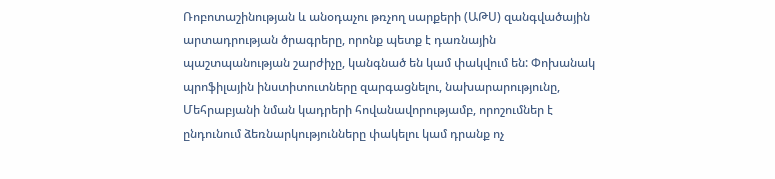Ռոբոտաշինության և անօդաչու թռչող սարքերի (ԱԹՍ) զանգվածային արտադրության ծրագրերը, որոնք պետք է դառնային պաշտպանության շարժիչը, կանգնած են կամ փակվում են: Փոխանակ պրոֆիլային ինստիտուտները զարգացնելու, նախարարությունը, Մեհրաբյանի նման կադրերի հովանավորությամբ, որոշումներ է ընդունում ձեռնարկությունները փակելու կամ դրանք ոչ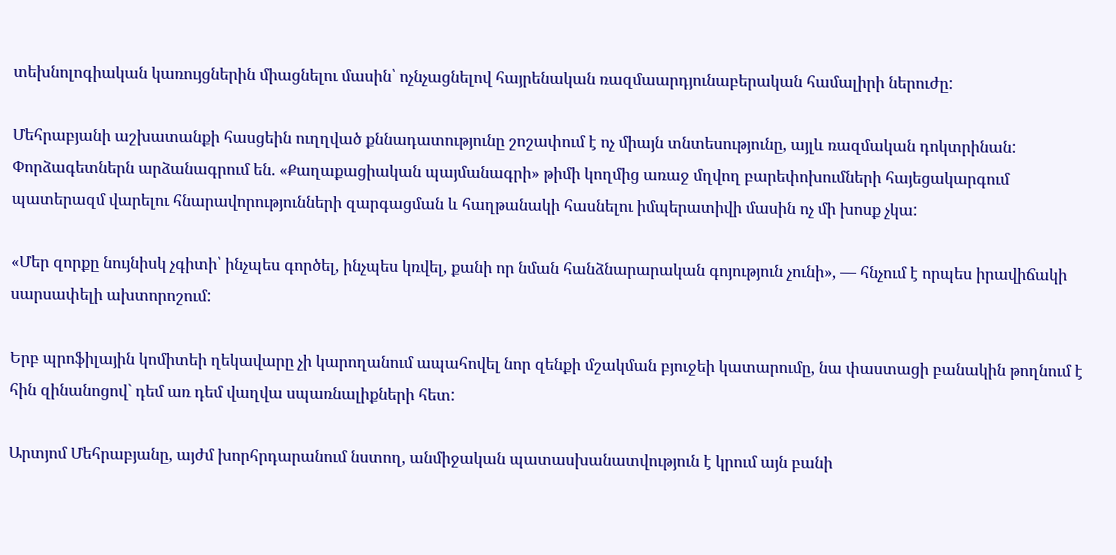տեխնոլոգիական կառույցներին միացնելու մասին՝ ոչնչացնելով հայրենական ռազմաարդյունաբերական համալիրի ներուժը:

Մեհրաբյանի աշխատանքի հասցեին ուղղված քննադատությունը շոշափում է ոչ միայն տնտեսությունը, այլև ռազմական դոկտրինան: Փորձագետներն արձանագրում են. «Քաղաքացիական պայմանագրի» թիմի կողմից առաջ մղվող բարեփոխումների հայեցակարգում պատերազմ վարելու հնարավորությունների զարգացման և հաղթանակի հասնելու իմպերատիվի մասին ոչ մի խոսք չկա:

«Մեր զորքը նույնիսկ չգիտի՝ ինչպես գործել, ինչպես կռվել, քանի որ նման հանձնարարական գոյություն չունի», — հնչում է որպես իրավիճակի սարսափելի ախտորոշում:

Երբ պրոֆիլային կոմիտեի ղեկավարը չի կարողանում ապահովել նոր զենքի մշակման բյուջեի կատարումը, նա փաստացի բանակին թողնում է հին զինանոցով` դեմ առ դեմ վաղվա սպառնալիքների հետ:

Արտյոմ Մեհրաբյանը, այժմ խորհրդարանում նստող, անմիջական պատասխանատվություն է կրում այն բանի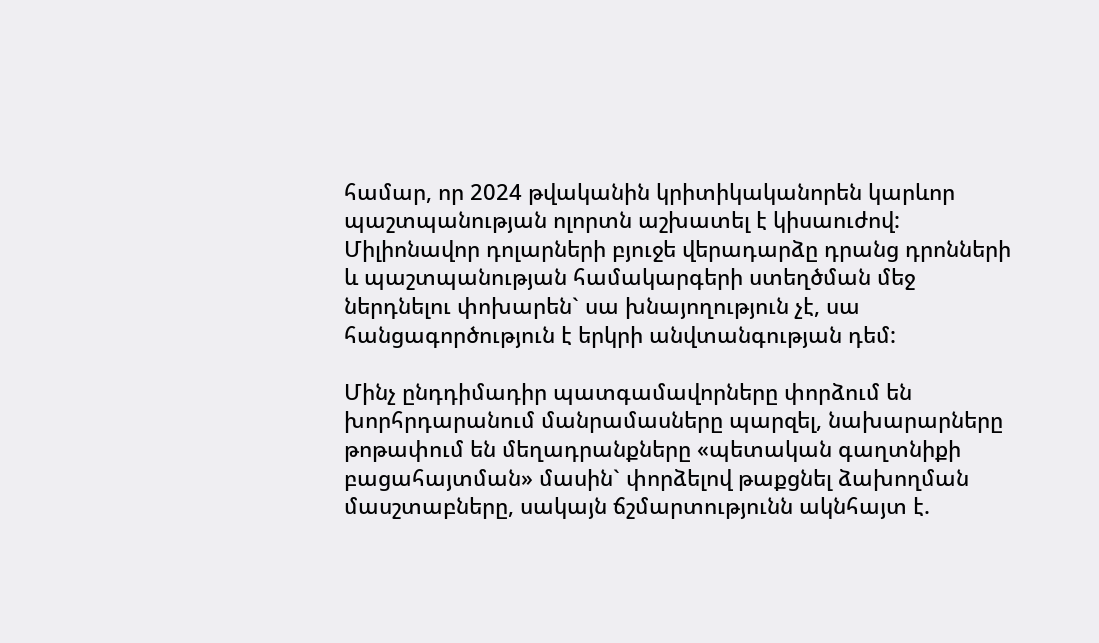համար, որ 2024 թվականին կրիտիկականորեն կարևոր պաշտպանության ոլորտն աշխատել է կիսաուժով: Միլիոնավոր դոլարների բյուջե վերադարձը դրանց դրոնների և պաշտպանության համակարգերի ստեղծման մեջ ներդնելու փոխարեն` սա խնայողություն չէ, սա հանցագործություն է երկրի անվտանգության դեմ:

Մինչ ընդդիմադիր պատգամավորները փորձում են խորհրդարանում մանրամասները պարզել, նախարարները թոթափում են մեղադրանքները «պետական գաղտնիքի բացահայտման» մասին` փորձելով թաքցնել ձախողման մասշտաբները, սակայն ճշմարտությունն ակնհայտ է.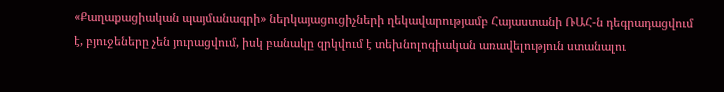«Քաղաքացիական պայմանագրի» ներկայացուցիչների ղեկավարությամբ Հայաստանի ՌԱՀ-ն դեգրադացվում է, բյուջեները չեն յուրացվում, իսկ բանակը զրկվում է տեխնոլոգիական առավելություն ստանալու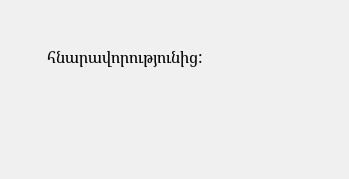հնարավորությունից: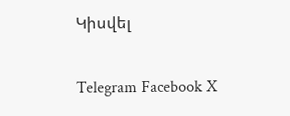Կիսվել

Telegram Facebook X